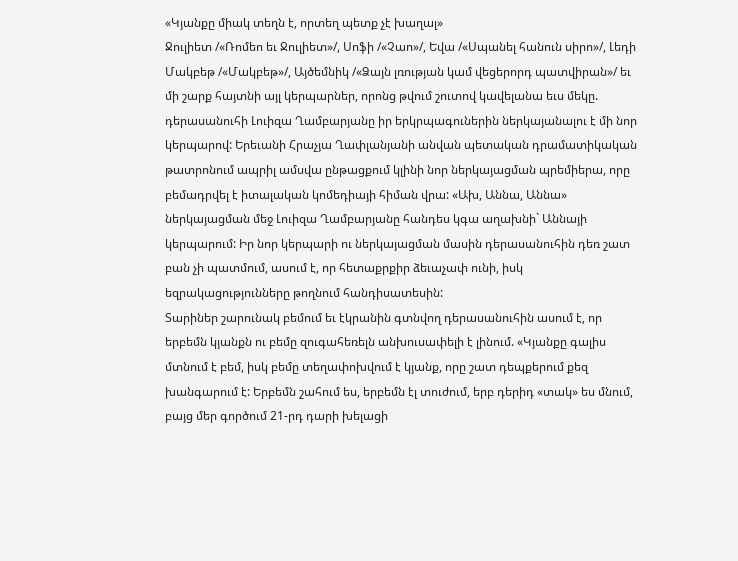«Կյանքը միակ տեղն է, որտեղ պետք չէ խաղալ»
Ջուլիետ /«Ռոմեո եւ Ջուլիետ»/, Սոֆի /«Չաո»/, Եվա /«Սպանել հանուն սիրո»/, Լեդի Մակբեթ /«Մակբեթ»/, Այծեմնիկ /«Ձայն լռության կամ վեցերորդ պատվիրան»/ եւ մի շարք հայտնի այլ կերպարներ, որոնց թվում շուտով կավելանա եւս մեկը. դերասանուհի Լուիզա Ղամբարյանը իր երկրպագուներին ներկայանալու է մի նոր կերպարով: Երեւանի Հրաչյա Ղափլանյանի անվան պետական դրամատիկական թատրոնում ապրիլ ամսվա ընթացքում կլինի նոր ներկայացման պրեմիերա, որը բեմադրվել է իտալական կոմեդիայի հիման վրա: «Ախ, Աննա, Աննա» ներկայացման մեջ Լուիզա Ղամբարյանը հանդես կգա աղախնի` Աննայի կերպարում: Իր նոր կերպարի ու ներկայացման մասին դերասանուհին դեռ շատ բան չի պատմում, ասում է, որ հետաքրքիր ձեւաչափ ունի, իսկ եզրակացությունները թողնում հանդիսատեսին:
Տարիներ շարունակ բեմում եւ էկրանին գտնվող դերասանուհին ասում է, որ երբեմն կյանքն ու բեմը զուգահեռելն անխուսափելի է լինում. «Կյանքը գալիս մտնում է բեմ, իսկ բեմը տեղափոխվում է կյանք, որը շատ դեպքերում քեզ խանգարում է: Երբեմն շահում ես, երբեմն էլ տուժում, երբ դերիդ «տակ» ես մնում, բայց մեր գործում 21-րդ դարի խելացի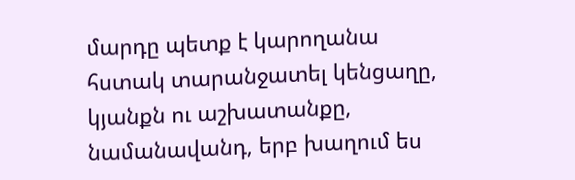մարդը պետք է կարողանա հստակ տարանջատել կենցաղը, կյանքն ու աշխատանքը, նամանավանդ, երբ խաղում ես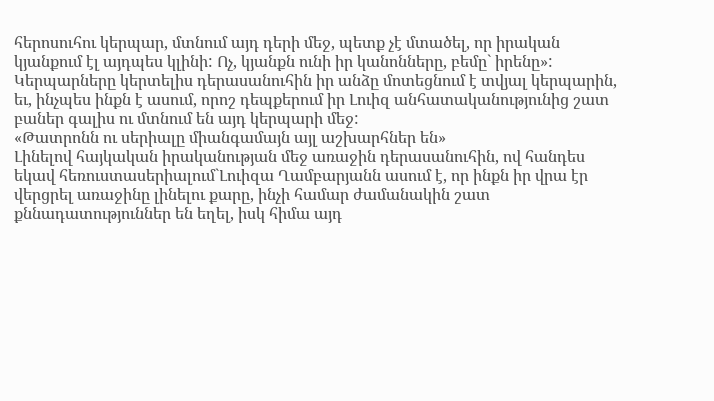հերոսուհու կերպար, մտնում այդ դերի մեջ, պետք չէ մտածել, որ իրական կյանքում էլ այդպես կլինի: Ոչ, կյանքն ունի իր կանոնները, բեմը` իրենը»:
Կերպարները կերտելիս դերասանուհին իր անձը մոտեցնում է տվյալ կերպարին, եւ, ինչպես ինքն է ասում, որոշ դեպքերում իր Լուիզ անհատականությունից շատ բաներ գալիս ու մտնում են այդ կերպարի մեջ:
«Թատրոնն ու սերիալը միանգամայն այլ աշխարհներ են»
Լինելով հայկական իրականության մեջ առաջին դերասանուհին, ով հանդես եկավ հեռուստասերիալում`Լուիզա Ղամբարյանն ասում է, որ ինքն իր վրա էր վերցրել առաջինը լինելու քարը, ինչի համար ժամանակին շատ քննադատություններ են եղել, իսկ հիմա այդ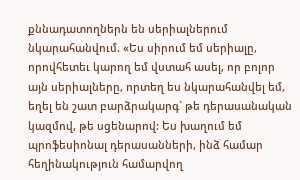քննադատողներն են սերիալներում նկարահանվում. «Ես սիրում եմ սերիալը, որովհետեւ կարող եմ վստահ ասել, որ բոլոր այն սերիալները, որտեղ ես նկարահանվել եմ, եղել են շատ բարձրակարգ` թե դերասանական կազմով, թե սցենարով: Ես խաղում եմ պրոֆեսիոնալ դերասանների, ինձ համար հեղինակություն համարվող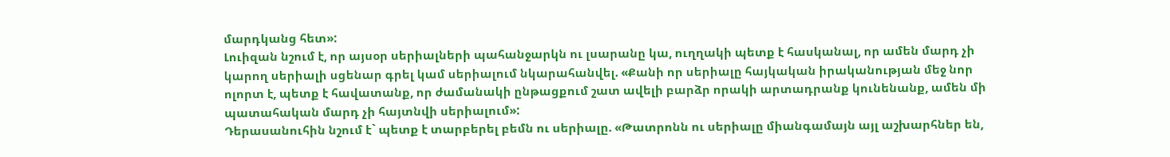մարդկանց հետ»:
Լուիզան նշում է, որ այսօր սերիալների պահանջարկն ու լսարանը կա, ուղղակի պետք է հասկանալ, որ ամեն մարդ չի կարող սերիալի սցենար գրել կամ սերիալում նկարահանվել. «Քանի որ սերիալը հայկական իրականության մեջ նոր ոլորտ է, պետք է հավատանք, որ ժամանակի ընթացքում շատ ավելի բարձր որակի արտադրանք կունենանք, ամեն մի պատահական մարդ չի հայտնվի սերիալում»:
Դերասանուհին նշում է` պետք է տարբերել բեմն ու սերիալը. «Թատրոնն ու սերիալը միանգամայն այլ աշխարհներ են,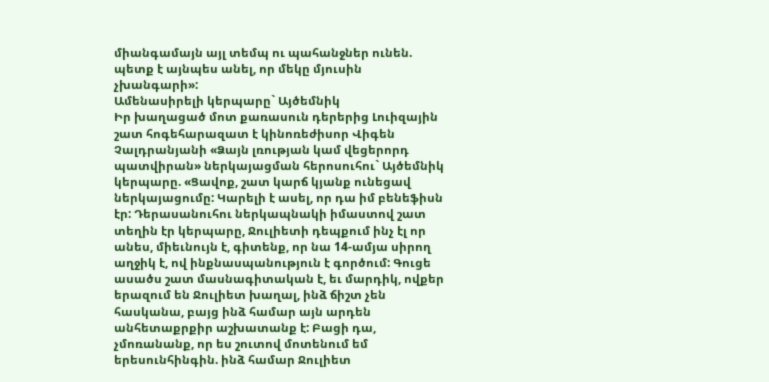միանգամայն այլ տեմպ ու պահանջներ ունեն. պետք է այնպես անել, որ մեկը մյուսին չխանգարի»:
Ամենասիրելի կերպարը` Այծեմնիկ
Իր խաղացած մոտ քառասուն դերերից Լուիզային շատ հոգեհարազատ է կինոռեժիսոր Վիգեն Չալդրանյանի «Ձայն լռության կամ վեցերորդ պատվիրան» ներկայացման հերոսուհու` Այծեմնիկ կերպարը. «Ցավոք, շատ կարճ կյանք ունեցավ ներկայացումը: Կարելի է ասել, որ դա իմ բենեֆիսն էր: Դերասանուհու ներկապնակի իմաստով շատ տեղին էր կերպարը, Ջուլիետի դեպքում ինչ էլ որ անես, միեւնույն է, գիտենք, որ նա 14-ամյա սիրող աղջիկ է, ով ինքնասպանություն է գործում: Գուցե ասածս շատ մասնագիտական է, եւ մարդիկ, ովքեր երազում են Ջուլիետ խաղալ, ինձ ճիշտ չեն հասկանա, բայց ինձ համար այն արդեն անհետաքրքիր աշխատանք է: Բացի դա, չմոռանանք, որ ես շուտով մոտենում եմ երեսունհինգին. ինձ համար Ջուլիետ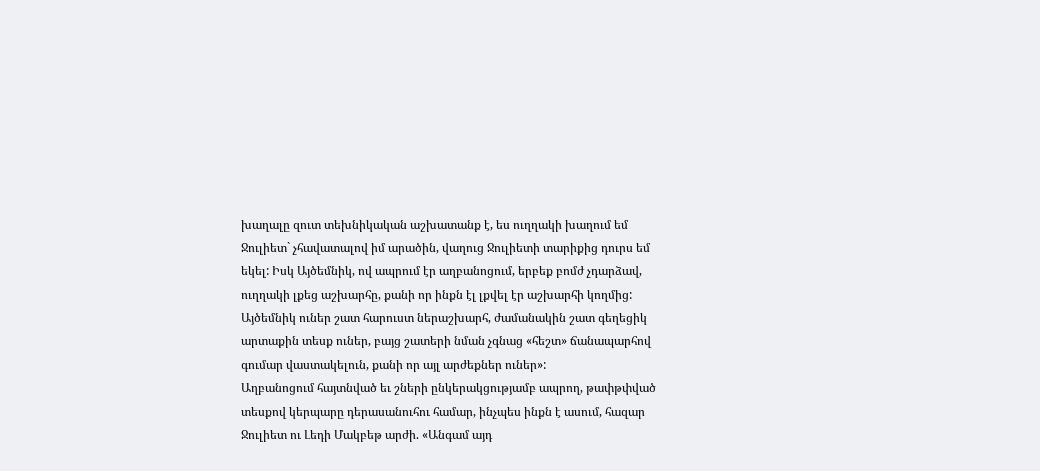խաղալը զուտ տեխնիկական աշխատանք է, ես ուղղակի խաղում եմ Ջուլիետ` չհավատալով իմ արածին, վաղուց Ջուլիետի տարիքից դուրս եմ եկել: Իսկ Այծեմնիկ, ով ապրում էր աղբանոցում, երբեք բոմժ չդարձավ, ուղղակի լքեց աշխարհը, քանի որ ինքն էլ լքվել էր աշխարհի կողմից: Այծեմնիկ ուներ շատ հարուստ ներաշխարհ, ժամանակին շատ գեղեցիկ արտաքին տեսք ուներ, բայց շատերի նման չգնաց «հեշտ» ճանապարհով գումար վաստակելուն, քանի որ այլ արժեքներ ուներ»:
Աղբանոցում հայտնված եւ շների ընկերակցությամբ ապրող, թափթփված տեսքով կերպարը դերասանուհու համար, ինչպես ինքն է ասում, հազար Ջուլիետ ու Լեդի Մակբեթ արժի. «Անգամ այդ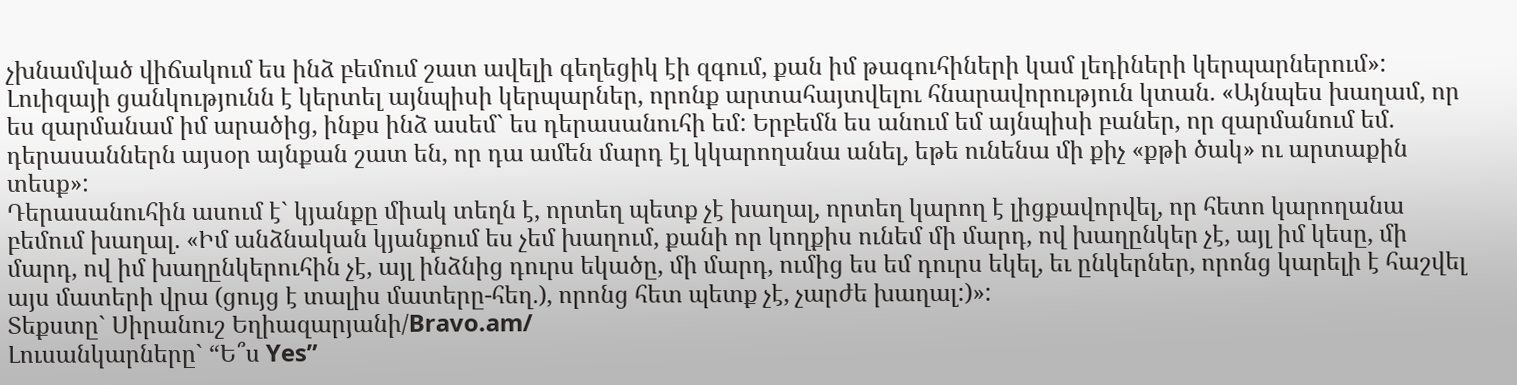չխնամված վիճակում ես ինձ բեմում շատ ավելի գեղեցիկ էի զգում, քան իմ թագուհիների կամ լեդիների կերպարներում»:
Լուիզայի ցանկությունն է կերտել այնպիսի կերպարներ, որոնք արտահայտվելու հնարավորություն կտան. «Այնպես խաղամ, որ ես զարմանամ իմ արածից, ինքս ինձ ասեմ` ես դերասանուհի եմ: Երբեմն ես անում եմ այնպիսի բաներ, որ զարմանում եմ. դերասաններն այսօր այնքան շատ են, որ դա ամեն մարդ էլ կկարողանա անել, եթե ունենա մի քիչ «քթի ծակ» ու արտաքին տեսք»:
Դերասանուհին ասում է` կյանքը միակ տեղն է, որտեղ պետք չէ խաղալ, որտեղ կարող է լիցքավորվել, որ հետո կարողանա բեմում խաղալ. «Իմ անձնական կյանքում ես չեմ խաղում, քանի որ կողքիս ունեմ մի մարդ, ով խաղընկեր չէ, այլ իմ կեսը, մի մարդ, ով իմ խաղընկերուհին չէ, այլ ինձնից դուրս եկածը, մի մարդ, ումից ես եմ դուրս եկել, եւ ընկերներ, որոնց կարելի է հաշվել այս մատերի վրա (ցույց է տալիս մատերը-հեղ.), որոնց հետ պետք չէ, չարժե խաղալ:)»:
Տեքստը` Սիրանուշ Եղիազարյանի/Bravo.am/
Լուսանկարները` “Ե՞ս Yes”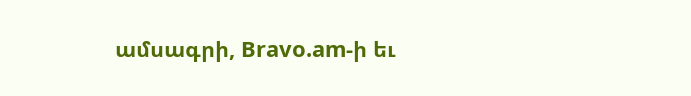ամսագրի, Bravo.am-ի եւ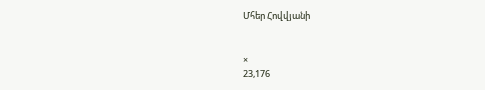Մհեր Հովվյանի


×
23,176